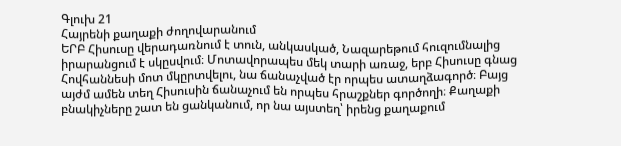Գլուխ 21
Հայրենի քաղաքի ժողովարանում
ԵՐԲ Հիսուսը վերադառնում է տուն, անկասկած, Նազարեթում հուզումնալից իրարանցում է սկըսվում։ Մոտավորապես մեկ տարի առաջ, երբ Հիսուսը գնաց Հովհաննեսի մոտ մկըրտվելու, նա ճանաչված էր որպես ատաղձագործ։ Բայց այժմ ամեն տեղ Հիսուսին ճանաչում են որպես հրաշքներ գործողի։ Քաղաքի բնակիչները շատ են ցանկանում, որ նա այստեղ՝ իրենց քաղաքում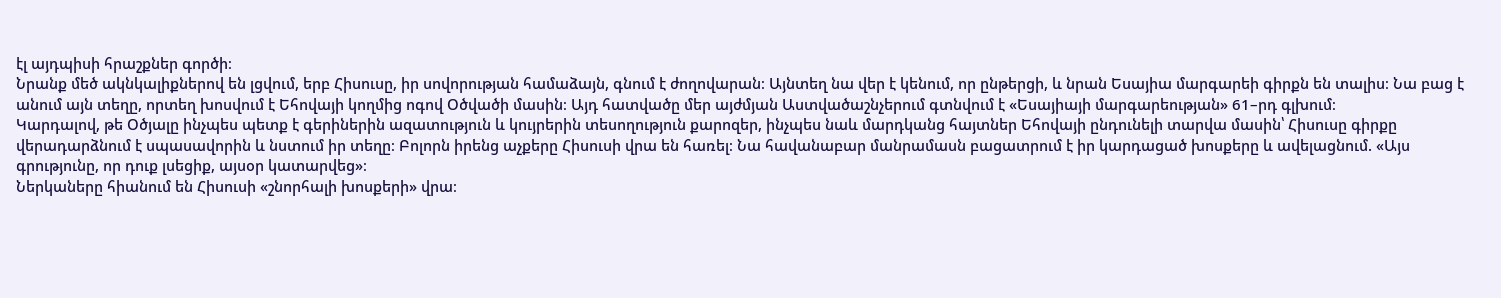էլ այդպիսի հրաշքներ գործի։
Նրանք մեծ ակնկալիքներով են լցվում, երբ Հիսուսը, իր սովորության համաձայն, գնում է ժողովարան։ Այնտեղ նա վեր է կենում, որ ընթերցի, և նրան Եսայիա մարգարեի գիրքն են տալիս։ Նա բաց է անում այն տեղը, որտեղ խոսվում է Եհովայի կողմից ոգով Օծվածի մասին։ Այդ հատվածը մեր այժմյան Աստվածաշնչերում գտնվում է «Եսայիայի մարգարեության» 61–րդ գլխում։
Կարդալով, թե Օծյալը ինչպես պետք է գերիներին ազատություն և կույրերին տեսողություն քարոզեր, ինչպես նաև մարդկանց հայտներ Եհովայի ընդունելի տարվա մասին՝ Հիսուսը գիրքը վերադարձնում է սպասավորին և նստում իր տեղը։ Բոլորն իրենց աչքերը Հիսուսի վրա են հառել։ Նա հավանաբար մանրամասն բացատրում է իր կարդացած խոսքերը և ավելացնում. «Այս գրությունը, որ դուք լսեցիք, այսօր կատարվեց»։
Ներկաները հիանում են Հիսուսի «շնորհալի խոսքերի» վրա։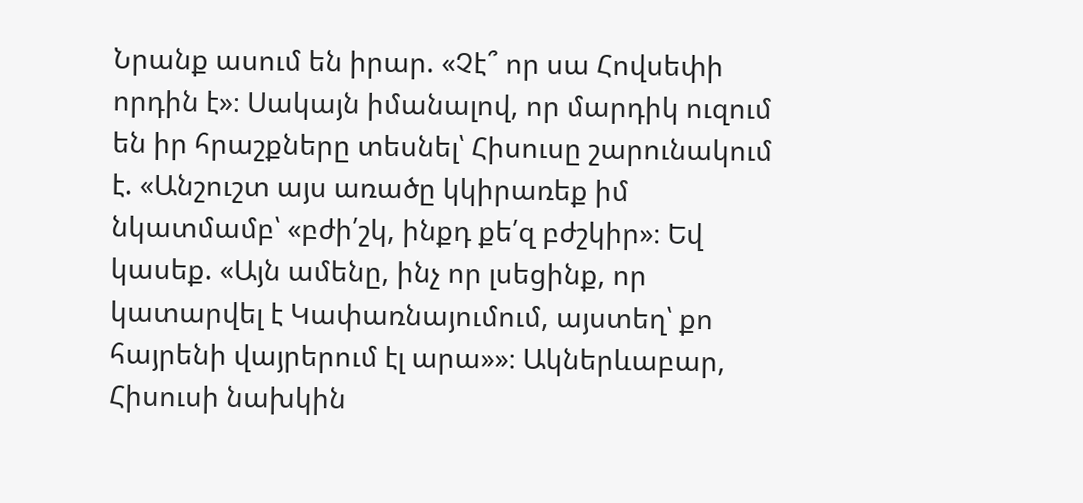Նրանք ասում են իրար. «Չէ՞ որ սա Հովսեփի որդին է»։ Սակայն իմանալով, որ մարդիկ ուզում են իր հրաշքները տեսնել՝ Հիսուսը շարունակում է. «Անշուշտ այս առածը կկիրառեք իմ նկատմամբ՝ «բժի՛շկ, ինքդ քե՛զ բժշկիր»։ Եվ կասեք. «Այն ամենը, ինչ որ լսեցինք, որ կատարվել է Կափառնայումում, այստեղ՝ քո հայրենի վայրերում էլ արա»»։ Ակներևաբար, Հիսուսի նախկին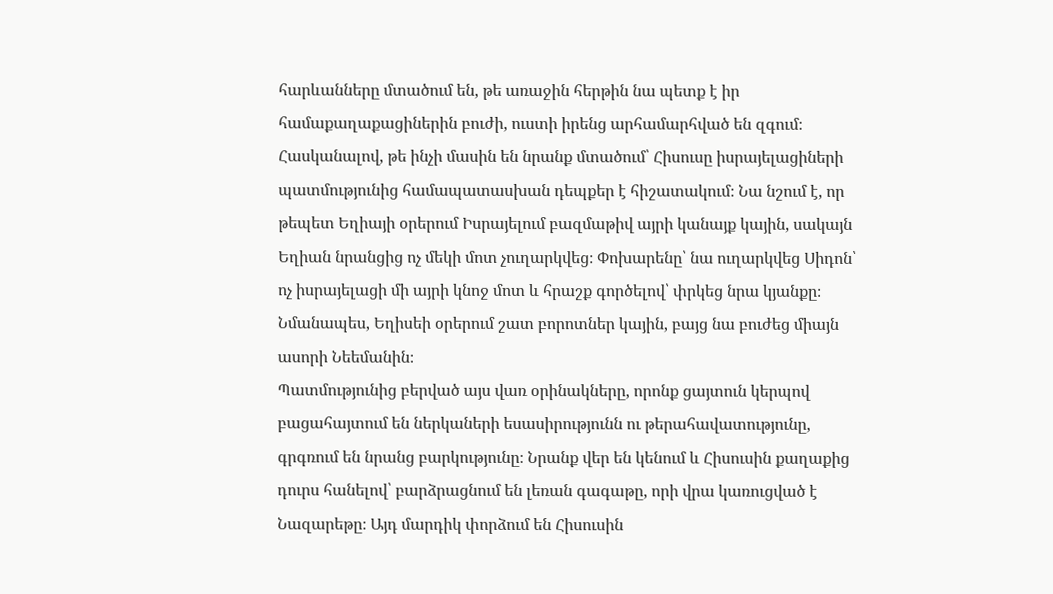հարևանները մտածում են, թե առաջին հերթին նա պետք է իր համաքաղաքացիներին բուժի, ուստի իրենց արհամարհված են զգում։
Հասկանալով, թե ինչի մասին են նրանք մտածում՝ Հիսուսը իսրայելացիների պատմությունից համապատասխան դեպքեր է հիշատակում։ Նա նշում է, որ թեպետ Եղիայի օրերում Իսրայելում բազմաթիվ այրի կանայք կային, սակայն Եղիան նրանցից ոչ մեկի մոտ չուղարկվեց։ Փոխարենը՝ նա ուղարկվեց Սիդոն՝ ոչ իսրայելացի մի այրի կնոջ մոտ և հրաշք գործելով՝ փրկեց նրա կյանքը։ Նմանապես, Եղիսեի օրերում շատ բորոտներ կային, բայց նա բուժեց միայն ասորի Նեեմանին։
Պատմությունից բերված այս վառ օրինակները, որոնք ցայտուն կերպով բացահայտում են ներկաների եսասիրությունն ու թերահավատությունը, գրգռում են նրանց բարկությունը։ Նրանք վեր են կենում և Հիսուսին քաղաքից դուրս հանելով՝ բարձրացնում են լեռան գագաթը, որի վրա կառուցված է Նազարեթը։ Այդ մարդիկ փորձում են Հիսուսին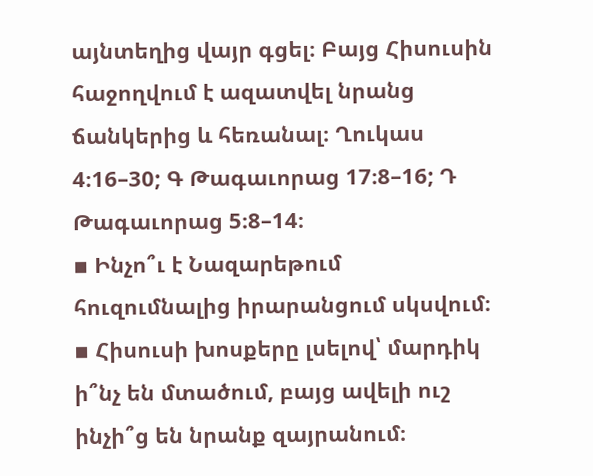այնտեղից վայր գցել։ Բայց Հիսուսին հաջողվում է ազատվել նրանց ճանկերից և հեռանալ։ Ղուկաս 4։16–30; Գ Թագաւորաց 17։8–16; Դ Թագաւորաց 5։8–14։
▪ Ինչո՞ւ է Նազարեթում հուզումնալից իրարանցում սկսվում։
▪ Հիսուսի խոսքերը լսելով՝ մարդիկ ի՞նչ են մտածում, բայց ավելի ուշ ինչի՞ց են նրանք զայրանում։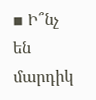▪ Ի՞նչ են մարդիկ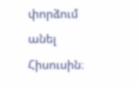փորձում անել Հիսուսին։